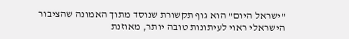"ישראל היום" הוא גוף תקשורת שנוסד מתוך האמונה שהציבור הישראלי ראוי לעיתונות טובה יותר, מאוזנת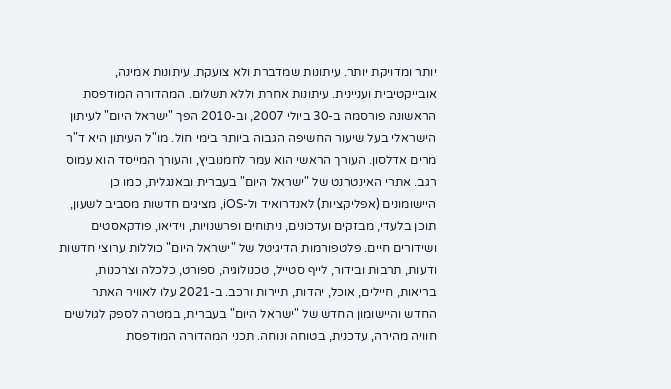יותר ומדויקת יותר. עיתונות שמדברת ולא צועקת. עיתונות אמינה, אובייקטיבית ועניינית. עיתונות אחרת וללא תשלום. המהדורה המודפסת הראשונה פורסמה ב-30 ביולי 2007, וב-2010 הפך "ישראל היום" לעיתון הישראלי בעל שיעור החשיפה הגבוה ביותר בימי חול. מו"ל העיתון היא ד"ר מרים אדלסון. העורך הראשי הוא עמר לחמנוביץ, והעורך המייסד הוא עמוס רגב. אתרי האינטרנט של "ישראל היום" בעברית ובאנגלית, כמו כן היישומונים (אפליקציות) לאנדרואיד ול-iOS, מציגים חדשות מסביב לשעון, תוכן בלעדי, מבזקים ועדכונים, ניתוחים ופרשנויות, וידיאו, פודקאסטים ושידורים חיים. פלטפורמות הדיגיטל של "ישראל היום" כוללות ערוצי חדשות ודעות, תרבות ובידור, לייף סטייל, טכנולוגיה, ספורט, כלכלה וצרכנות, בריאות, חיילים, אוכל, יהדות, תיירות ורכב. ב-2021 עלו לאוויר האתר החדש והיישומון החדש של "ישראל היום" בעברית, במטרה לספק לגולשים חוויה מהירה, עדכנית, בטוחה ונוחה. תכני המהדורה המודפסת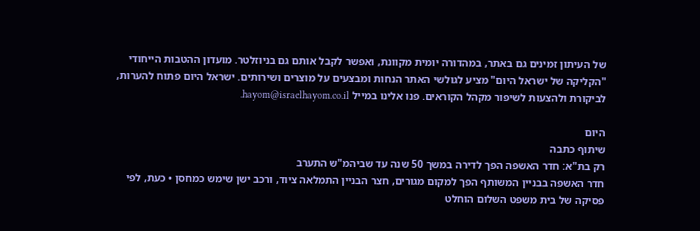של העיתון זמינים גם באתר, במהדורה יומית מקוונת, ואפשר לקבל אותם גם בניוזלטר. מועדון ההטבות הייחודי "הקליקה של ישראל היום" מציע לגולשי האתר הנחות ומבצעים על מוצרים ושירותים. ישראל היום פתוח להערות, לביקורת ולהצעות לשיפור מקהל הקוראים. פנו אלינו במייל hayom@israelhayom.co.il.

היום
שיתוף כתבה
רק בת"א: חדר האשפה הפך לדירה במשך 50 שנה עד שביהמ"ש התערב
חדר האשפה בבניין המשותף הפך למקום מגורים, חצר הבניין התמלאה ציוד, ורכב ישן שימש כמחסן • כעת, לפי פסיקה של בית משפט השלום הוחלט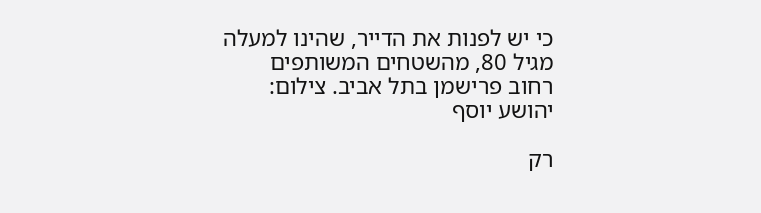כי יש לפנות את הדייר, שהינו למעלה מגיל 80, מהשטחים המשותפים
רחוב פרישמן בתל אביב. צילום: יהושע יוסף

רק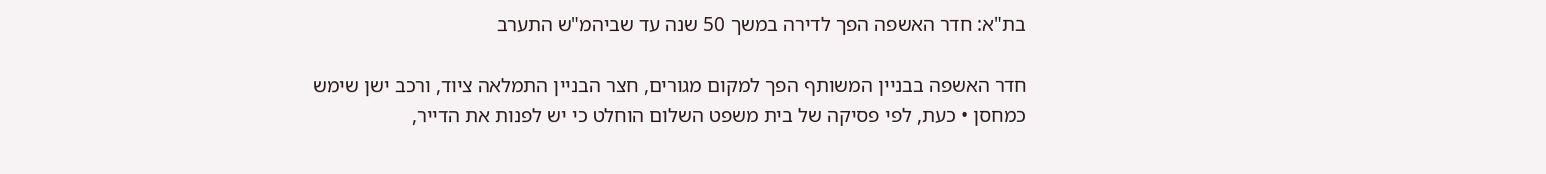בת"א: חדר האשפה הפך לדירה במשך 50 שנה עד שביהמ"ש התערב

חדר האשפה בבניין המשותף הפך למקום מגורים, חצר הבניין התמלאה ציוד, ורכב ישן שימש כמחסן • כעת, לפי פסיקה של בית משפט השלום הוחלט כי יש לפנות את הדייר,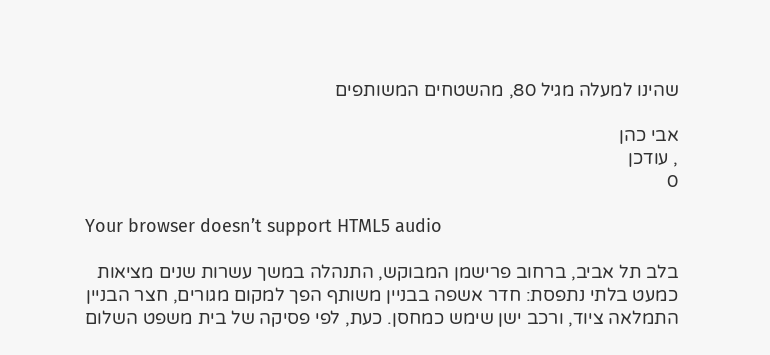שהינו למעלה מגיל 80, מהשטחים המשותפים

אבי כהן
, עודכן
0

Your browser doesn’t support HTML5 audio

בלב תל אביב, ברחוב פרישמן המבוקש, התנהלה במשך עשרות שנים מציאות כמעט בלתי נתפסת: חדר אשפה בבניין משותף הפך למקום מגורים, חצר הבניין התמלאה ציוד, ורכב ישן שימש כמחסן. כעת, לפי פסיקה של בית משפט השלום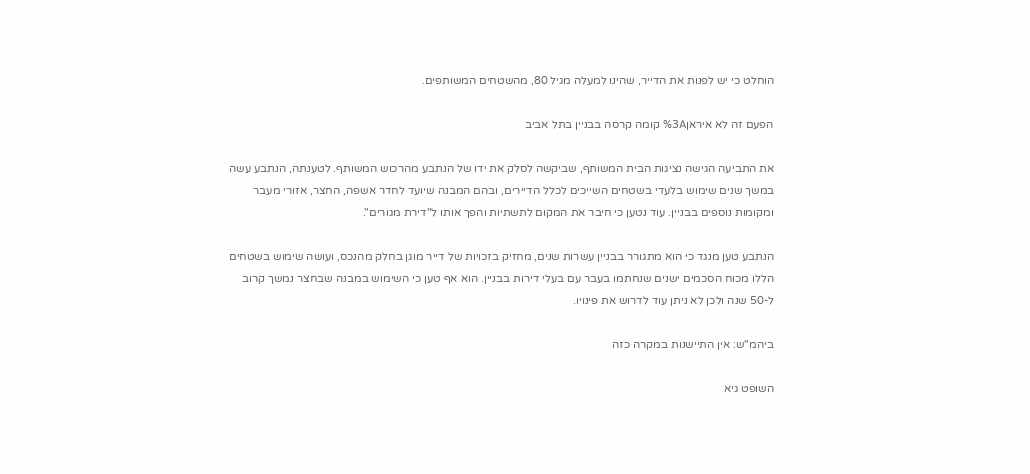הוחלט כי יש לפנות את הדייר, שהינו למעלה מגיל 80, מהשטחים המשותפים.

הפעם זה לא איראן%3A קומה קרסה בבניין בתל אביב

את התביעה הגישה נציגות הבית המשותף, שביקשה לסלק את ידו של הנתבע מהרכוש המשותף. לטענתה, הנתבע עשה במשך שנים שימוש בלעדי בשטחים השייכים לכלל הדיירים, ובהם המבנה שיועד לחדר אשפה, החצר, אזורי מעבר ומקומות נוספים בבניין. עוד נטען כי חיבר את המקום לתשתיות והפך אותו ל"דירת מגורים".

הנתבע טען מנגד כי הוא מתגורר בבניין עשרות שנים, מחזיק בזכויות של דייר מוגן בחלק מהנכס, ועושה שימוש בשטחים הללו מכוח הסכמים ישנים שנחתמו בעבר עם בעלי דירות בבניין. הוא אף טען כי השימוש במבנה שבחצר נמשך קרוב ל-50 שנה ולכן לא ניתן עוד לדרוש את פינויו.

ביהמ"ש: אין התיישנות במקרה כזה

השופט גיא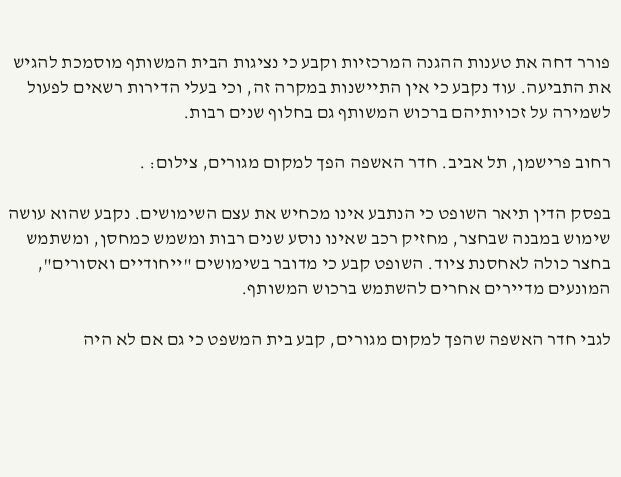פורר דחה את טענות ההגנה המרכזיות וקבע כי נציגות הבית המשותף מוסמכת להגיש את התביעה. עוד נקבע כי אין התיישנות במקרה זה, וכי בעלי הדירות רשאים לפעול לשמירה על זכויותיהם ברכוש המשותף גם בחלוף שנים רבות.

רחוב פרישמן, תל אביב. חדר האשפה הפך למקום מגורים, צילום: .

בפסק הדין תיאר השופט כי הנתבע אינו מכחיש את עצם השימושים. נקבע שהוא עושה שימוש במבנה שבחצר, מחזיק רכב שאינו נוסע שנים רבות ומשמש כמחסן, ומשתמש בחצר כולה לאחסנת ציוד. השופט קבע כי מדובר בשימושים "ייחודיים ואסורים", המונעים מדיירים אחרים להשתמש ברכוש המשותף.

לגבי חדר האשפה שהפך למקום מגורים, קבע בית המשפט כי גם אם לא היה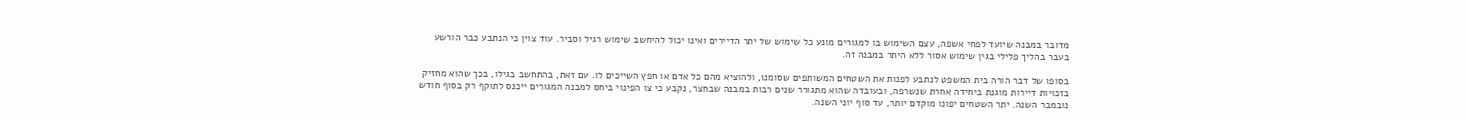מדובר במבנה שיועד לפחי אשפה, עצם השימוש בו למגורים מונע כל שימוש של יתר הדיירים ואינו יכול להיחשב שימוש רגיל וסביר. עוד צוין כי הנתבע כבר הורשע בעבר בהליך פלילי בגין שימוש אסור ללא היתר במבנה זה.

בסופו של דבר הורה בית המשפט לנתבע לפנות את השטחים המשותפים שסומנו, ולהוציא מהם כל אדם או חפץ השייכים לו. עם זאת, בהתחשב בגילו, בכך שהוא מחזיק בזכויות דיירות מוגנת ביחידה אחרת שנשרפה, ובעובדה שהוא מתגורר שנים רבות במבנה שבחצר, נקבע כי צו הפינוי ביחס למבנה המגורים ייכנס לתוקף רק בסוף חודש נובמבר השנה. יתר השטחים יפונו מוקדם יותר, עד סוף יוני השנה.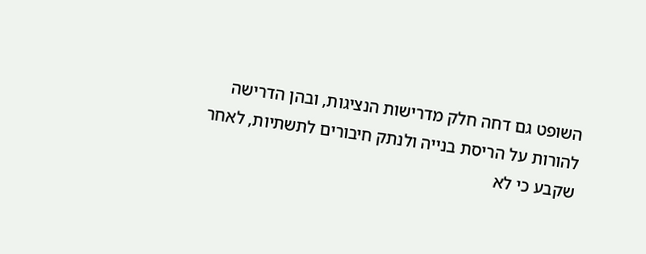השופט גם דחה חלק מדרישות הנציגות, ובהן הדרישה להורות על הריסת בנייה ולנתק חיבורים לתשתיות, לאחר שקבע כי לא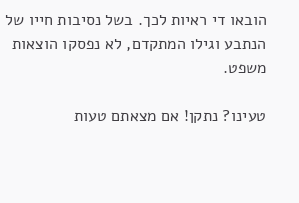הובאו די ראיות לכך. בשל נסיבות חייו של הנתבע וגילו המתקדם, לא נפסקו הוצאות משפט.

טעינו? נתקן! אם מצאתם טעות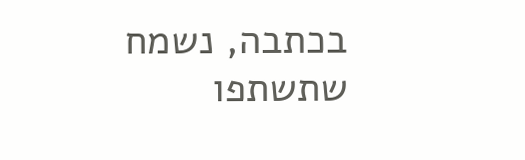בכתבה, נשמח שתשתפו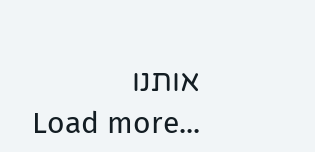אותנו
Load more...